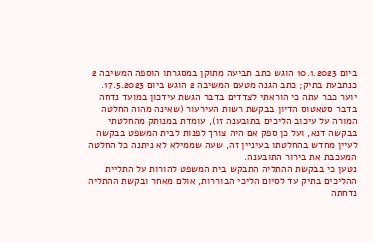ביום 10.1.2023 הוגש כתב תביעה מתוקן במסגרתו הוספה המשיבה 2 כנתבעת בתיק; כתב הגנה מטעם המשיבה 2 הוגש ביום 17.5.2023.
יוער כבר עתה כי הוראתי לצדדים בדבר הגשת עידכון במועד נדחה בדבר סטאטוס הדיון בבקשת רשות העירעור (שאינה מהוה החלטה המורה על עיכוב הליכים בתובענה זו), עומדת במנותק מהחלטתי בבקשה דנא, ועל כן ספק אם היה צורך לפנות לבית המשפט בבקשה לעיין מחדש בהחלטתו בעיניין זה, שעה שממילא לא ניתנה כל החלטה המעכבת את בירור התובענה.
נטען כי בבקשת ההתליה התבקש בית המשפט להורות על התליית ההליכים בתיק עד לסיום הליכי הבוררות, אולם מאחר ובקשת ההתליה נדחתה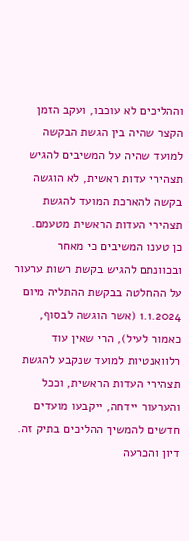וההליכים לא עוכבו, ועקב הזמן הקצר שהיה בין הגשת הבקשה למועד שהיה על המשיבים להגיש תצהירי עדות ראשית, לא הוגשה בקשה להארכת המועד להגשת תצהירי העדות הראשית מטעמם.
כן טענו המשיבים כי מאחר ובכוונתם להגיש בקשת רשות ערעור על ההחלטה בבקשת ההתליה מיום 1.1.2024 (אשר הוגשה לבסוף, כאמור לעיל), הרי שאין עוד רלוואנטיות למועד שנקבע להגשת תצהירי העדות הראשית, וככל והערעור יידחה, ייקבעו מועדים חדשים להמשיך ההליכים בתיק זה.
דיון והכרעה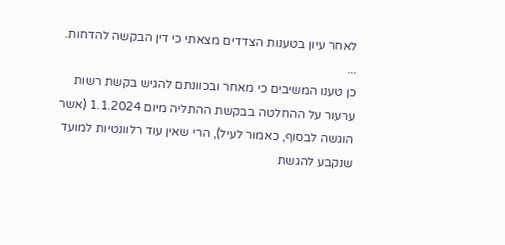לאחר עיון בטענות הצדדים מצאתי כי דין הבקשה להדחות.
...
כן טענו המשיבים כי מאחר ובכוונתם להגיש בקשת רשות ערעור על ההחלטה בבקשת ההתליה מיום 1.1.2024 (אשר הוגשה לבסוף, כאמור לעיל), הרי שאין עוד רלוונטיות למועד שנקבע להגשת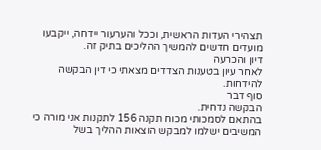תצהירי העדות הראשית, וככל והערעור יידחה, ייקבעו מועדים חדשים להמשיך ההליכים בתיק זה.
דיון והכרעה
לאחר עיון בטענות הצדדים מצאתי כי דין הבקשה להידחות.
סוף דבר
הבקשה נדחית.
בהתאם לסמכותי מכוח תקנה 156 לתקנות אני מורה כי המשיבים ישלמו למבקש הוצאות ההליך בשל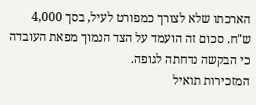הארכתו שלא לצורך כמפורט לעיל, בסך 4,000 ש"ח. סכום זה הועמד על הצד הנמוך מפאת העובדה כי הבקשה נדחתה לגופה.
המזכירות תואיל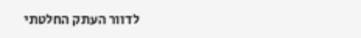לדוור העתק החלטתי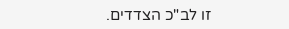זו לב"כ הצדדים.